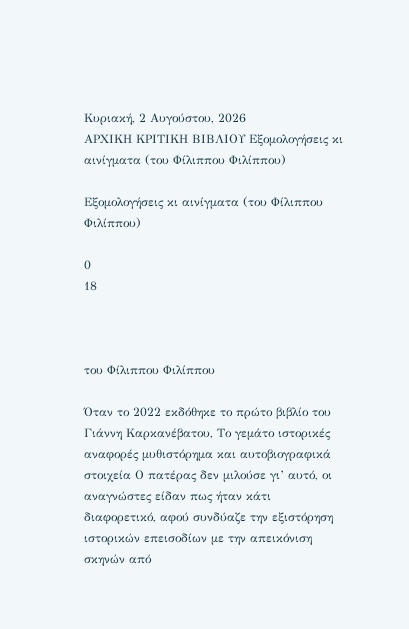Κυριακή, 2 Αυγούστου, 2026
ΑΡΧΙΚΗ ΚΡΙΤΙΚΗ ΒΙΒΛΙΟΥ Εξομολογήσεις κι αινίγματα (του Φίλιππου Φιλίππου)

Εξομολογήσεις κι αινίγματα (του Φίλιππου Φιλίππου)

0
18



του Φίλιππου Φιλίππου

Όταν το 2022 εκδόθηκε το πρώτο βιβλίο του Γιάννη Καρκανέβατου, Το γεμάτο ιστορικές αναφορές μυθιστόρημα και αυτοβιογραφικά στοιχεία Ο πατέρας δεν μιλούσε γι’ αυτό, οι αναγνώστες είδαν πως ήταν κάτι διαφορετικό, αφού συνδύαζε την εξιστόρηση ιστορικών επεισοδίων με την απεικόνιση σκηνών από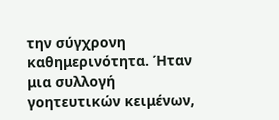την σύγχρονη καθημερινότητα. Ήταν μια συλλογή γοητευτικών κειμένων,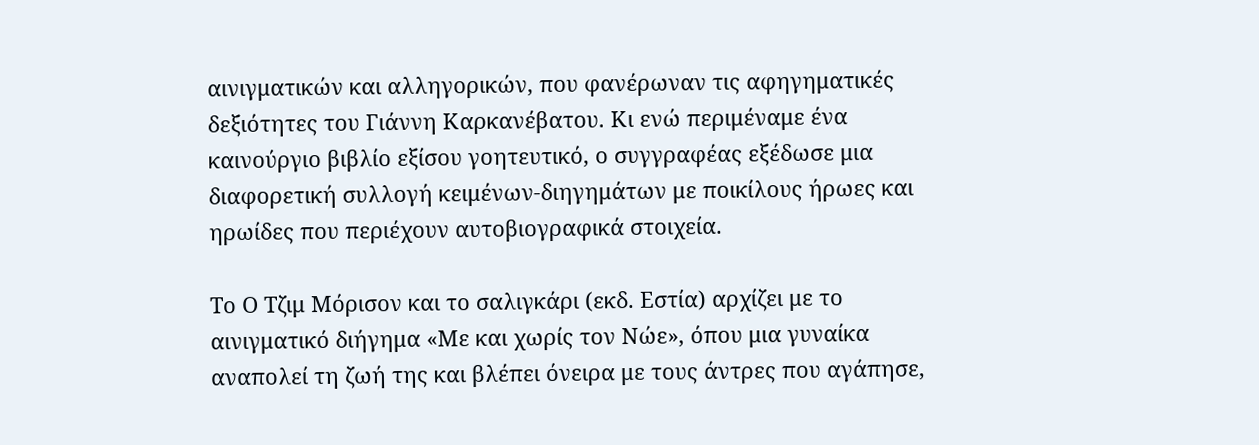αινιγματικών και αλληγορικών, που φανέρωναν τις αφηγηματικές δεξιότητες του Γιάννη Καρκανέβατου. Κι ενώ περιμέναμε ένα καινούργιο βιβλίο εξίσου γοητευτικό, ο συγγραφέας εξέδωσε μια διαφορετική συλλογή κειμένων-διηγημάτων με ποικίλους ήρωες και ηρωίδες που περιέχουν αυτοβιογραφικά στοιχεία.

Το Ο Τζιμ Μόρισον και το σαλιγκάρι (εκδ. Εστία) αρχίζει με το αινιγματικό διήγημα «Με και χωρίς τον Νώε», όπου μια γυναίκα αναπολεί τη ζωή της και βλέπει όνειρα με τους άντρες που αγάπησε,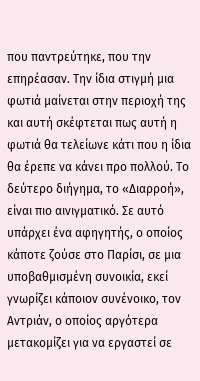που παντρεύτηκε, που την επηρέασαν. Την ίδια στιγμή μια φωτιά μαίνεται στην περιοχή της και αυτή σκέφτεται πως αυτή η φωτιά θα τελείωνε κάτι που η ίδια θα έρεπε να κάνει προ πολλού. Το δεύτερο διήγημα, το «Διαρροή», είναι πιο αινιγματικό. Σε αυτό υπάρχει ένα αφηγητής, ο οποίος κάποτε ζούσε στο Παρίσι, σε μια υποβαθμισμένη συνοικία, εκεί γνωρίζει κάποιον συνένοικο, τον Αντριάν, ο οποίος αργότερα μετακομίζει για να εργαστεί σε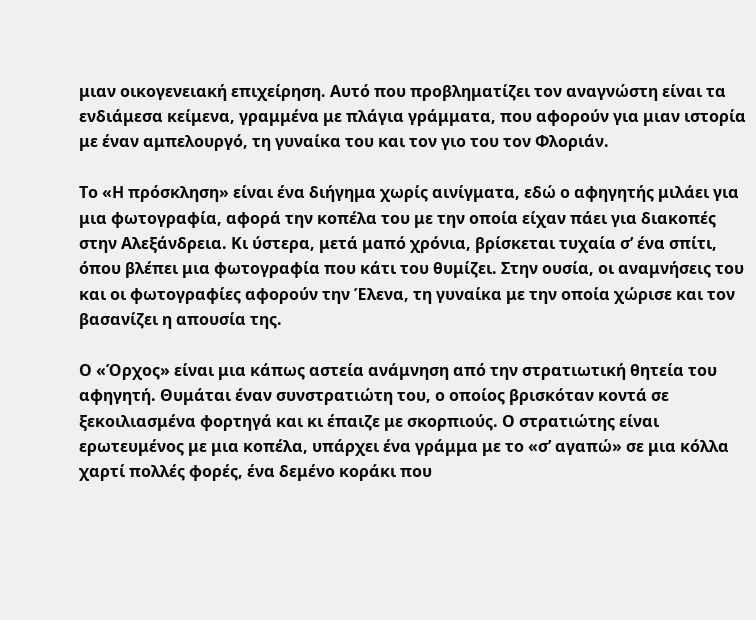μιαν οικογενειακή επιχείρηση. Αυτό που προβληματίζει τον αναγνώστη είναι τα ενδιάμεσα κείμενα, γραμμένα με πλάγια γράμματα, που αφορούν για μιαν ιστορία με έναν αμπελουργό, τη γυναίκα του και τον γιο του τον Φλοριάν.

Το «Η πρόσκληση» είναι ένα διήγημα χωρίς αινίγματα, εδώ ο αφηγητής μιλάει για μια φωτογραφία, αφορά την κοπέλα του με την οποία είχαν πάει για διακοπές στην Αλεξάνδρεια. Κι ύστερα, μετά μαπό χρόνια, βρίσκεται τυχαία σ’ ένα σπίτι, όπου βλέπει μια φωτογραφία που κάτι του θυμίζει. Στην ουσία, οι αναμνήσεις του και οι φωτογραφίες αφορούν την Έλενα, τη γυναίκα με την οποία χώρισε και τον βασανίζει η απουσία της.

Ο «Όρχος» είναι μια κάπως αστεία ανάμνηση από την στρατιωτική θητεία του αφηγητή. Θυμάται έναν συνστρατιώτη του, ο οποίος βρισκόταν κοντά σε ξεκοιλιασμένα φορτηγά και κι έπαιζε με σκορπιούς. Ο στρατιώτης είναι ερωτευμένος με μια κοπέλα, υπάρχει ένα γράμμα με το «σ’ αγαπώ» σε μια κόλλα χαρτί πολλές φορές, ένα δεμένο κοράκι που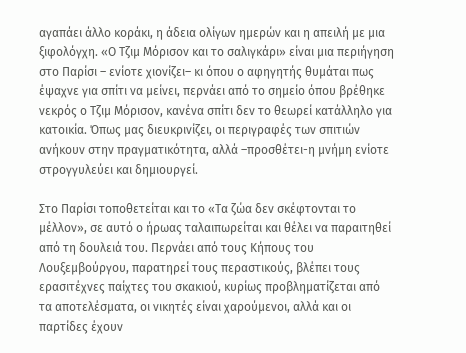αγαπάει άλλο κοράκι, η άδεια ολίγων ημερών και η απειλή με μια ξιφολόγχη. «Ο Τζιμ Μόρισον και το σαλιγκάρι» είναι μια περιήγηση στο Παρίσι – ενίοτε χιονίζει– κι όπου ο αφηγητής θυμάται πως έψαχνε για σπίτι να μείνει, περνάει από το σημείο όπου βρέθηκε νεκρός ο Τζιμ Μόρισον, κανένα σπίτι δεν το θεωρεί κατάλληλο για κατοικία. Όπως μας διευκρινίζει, οι περιγραφές των σπιτιών ανήκουν στην πραγματικότητα, αλλά –προσθέτει-η μνήμη ενίοτε στρογγυλεύει και δημιουργεί.

Στο Παρίσι τοποθετείται και το «Τα ζώα δεν σκέφτονται το μέλλον», σε αυτό ο ήρωας ταλαιπωρείται και θέλει να παραιτηθεί από τη δουλειά του. Περνάει από τους Κήπους του Λουξεμβούργου, παρατηρεί τους περαστικούς, βλέπει τους ερασιτέχνες παίχτες του σκακιού, κυρίως προβληματίζεται από τα αποτελέσματα, οι νικητές είναι χαρούμενοι, αλλά και οι παρτίδες έχουν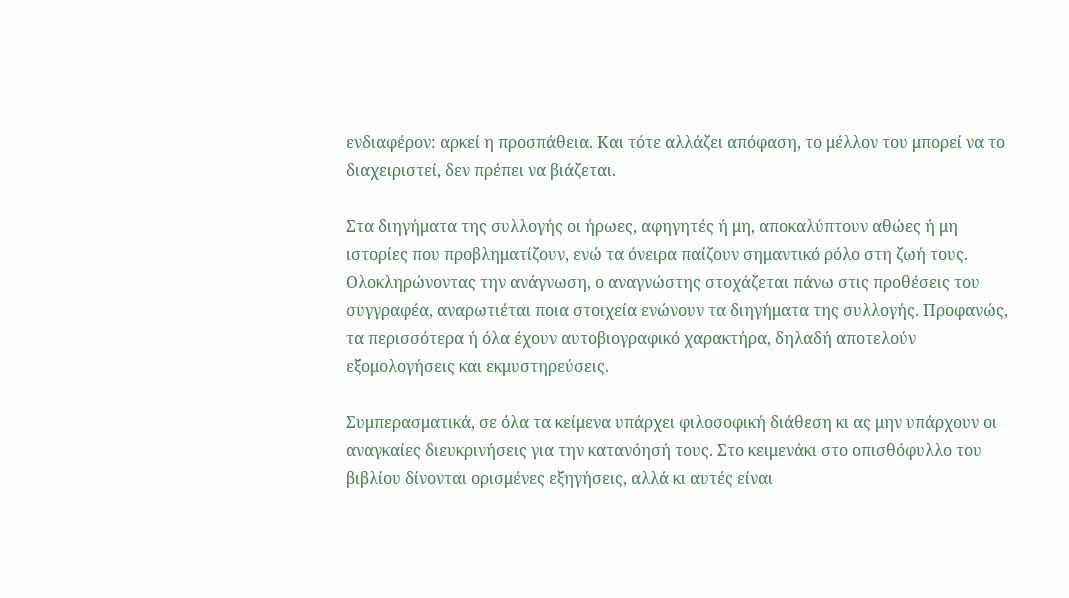ενδιαφέρον: αρκεί η προσπάθεια. Και τότε αλλάζει απόφαση, το μέλλον του μπορεί να το διαχειριστεί, δεν πρέπει να βιάζεται.

Στα διηγήματα της συλλογής οι ήρωες, αφηγητές ή μη, αποκαλύπτουν αθώες ή μη ιστορίες που προβληματίζουν, ενώ τα όνειρα παίζουν σημαντικό ρόλο στη ζωή τους. Ολοκληρώνοντας την ανάγνωση, ο αναγνώστης στοχάζεται πάνω στις προθέσεις του συγγραφέα, αναρωτιέται ποια στοιχεία ενώνουν τα διηγήματα της συλλογής. Προφανώς, τα περισσότερα ή όλα έχουν αυτοβιογραφικό χαρακτήρα, δηλαδή αποτελούν εξομολογήσεις και εκμυστηρεύσεις.

Συμπερασματικά, σε όλα τα κείμενα υπάρχει φιλοσοφική διάθεση κι ας μην υπάρχουν οι αναγκαίες διευκρινήσεις για την κατανόησή τους. Στο κειμενάκι στο οπισθόφυλλο του βιβλίου δίνονται ορισμένες εξηγήσεις, αλλά κι αυτές είναι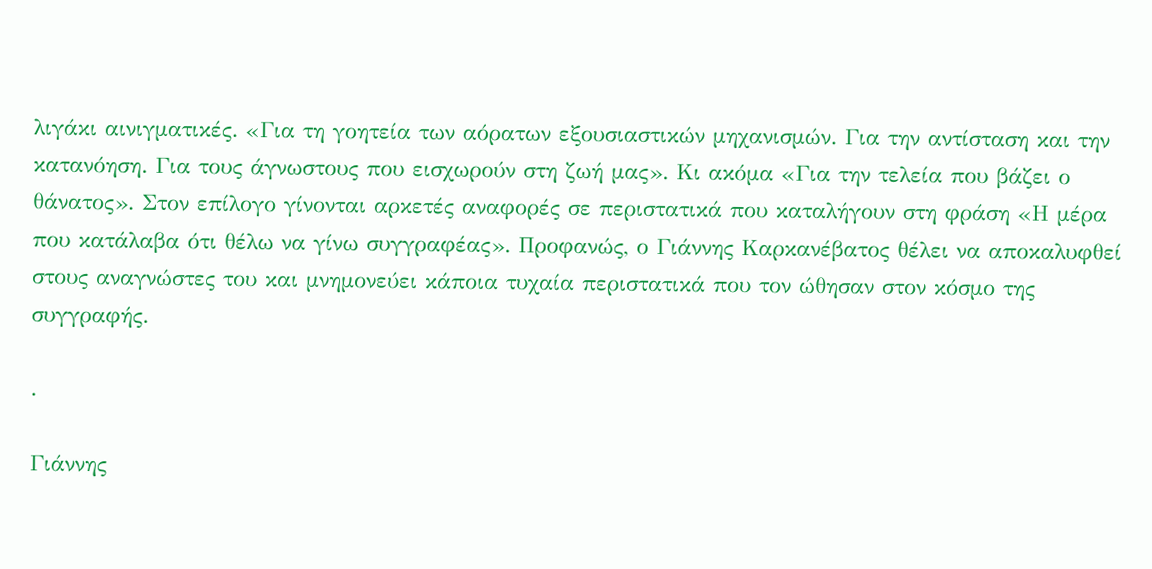λιγάκι αινιγματικές. «Για τη γοητεία των αόρατων εξουσιαστικών μηχανισμών. Για την αντίσταση και την κατανόηση. Για τους άγνωστους που εισχωρούν στη ζωή μας». Κι ακόμα «Για την τελεία που βάζει ο θάνατος». Στον επίλογο γίνονται αρκετές αναφορές σε περιστατικά που καταλήγουν στη φράση «Η μέρα που κατάλαβα ότι θέλω να γίνω συγγραφέας». Προφανώς, ο Γιάννης Καρκανέβατος θέλει να αποκαλυφθεί στους αναγνώστες του και μνημονεύει κάποια τυχαία περιστατικά που τον ώθησαν στον κόσμο της συγγραφής.

.

Γιάννης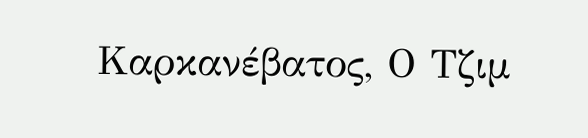Καρκανέβατος, Ο Τζιμ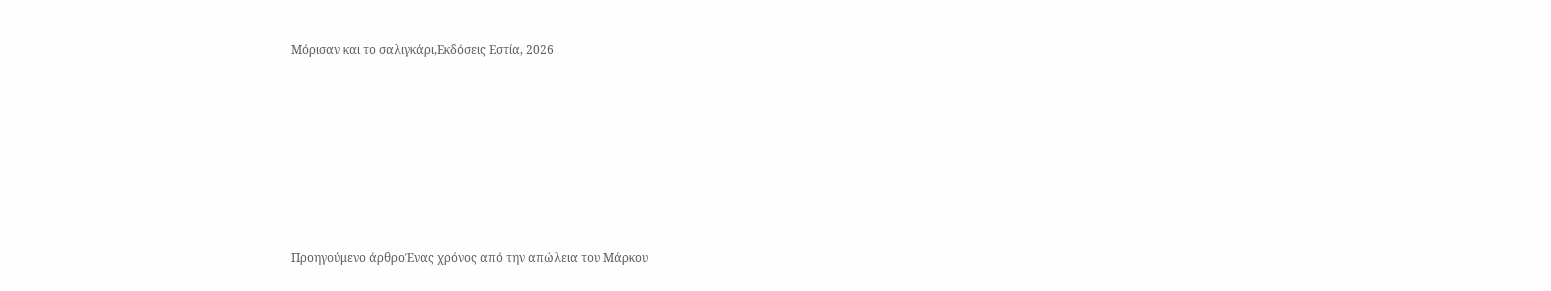Μόρισαν και το σαλιγκάρι,Εκδόσεις Εστία, 2026











Προηγούμενο άρθροΈνας χρόνος από την απώλεια του Μάρκου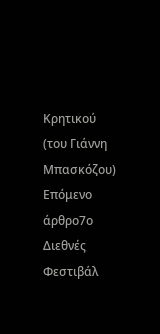Κρητικού (του Γιάννη Μπασκόζου)
Επόμενο άρθρο7ο Διεθνές Φεστιβάλ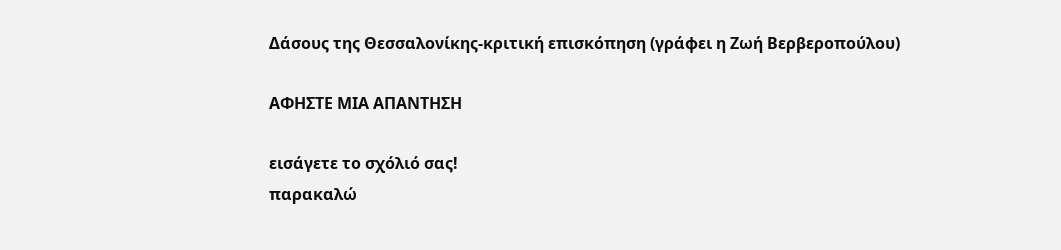Δάσους της Θεσσαλονίκης-κριτική επισκόπηση (γράφει η Ζωή Βερβεροπούλου)

ΑΦΗΣΤΕ ΜΙΑ ΑΠΑΝΤΗΣΗ

εισάγετε το σχόλιό σας!
παρακαλώ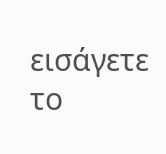εισάγετε το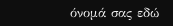όνομά σας εδώ